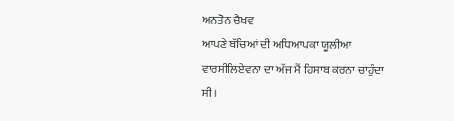ਅਨਤੋਨ ਚੈਖਵ
ਆਪਣੇ ਬੱਚਿਆਂ ਦੀ ਅਧਿਆਪਕਾ ਯੂਲੀਆ ਵਾਰਸੀਲਿਏਵਨਾ ਦਾ ਅੱਜ ਮੈਂ ਹਿਸਾਬ ਕਰਨਾ ਚਾਹੁੰਦਾ ਸੀ।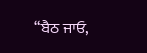“ਬੈਠ ਜਾਓ,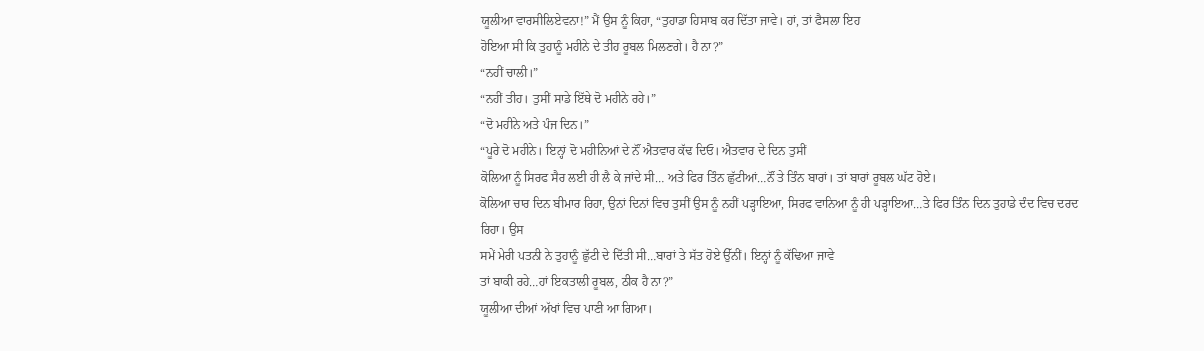ਯੂਲੀਆ ਵਾਰਸੀਲਿਏਵਨਾ!” ਮੈਂ ਉਸ ਨੂੰ ਕਿਹਾ, “ਤੁਹਾਡਾ ਹਿਸਾਬ ਕਰ ਦਿੱਤਾ ਜਾਵੇ। ਹਾਂ, ਤਾਂ ਫੈਸਲਾ ਇਹ
ਹੋਇਆ ਸੀ ਕਿ ਤੁਹਾਨੂੰ ਮਹੀਨੇ ਦੇ ਤੀਹ ਰੂਬਲ ਮਿਲਣਗੇ। ਹੈ ਨਾ?”
“ਨਹੀਂ ਚਾਲੀ।”
“ਨਹੀਂ ਤੀਹ। ਤੁਸੀਂ ਸਾਡੇ ਇੱਥੇ ਦੋ ਮਹੀਨੇ ਰਹੇ।”
“ਦੋ ਮਹੀਨੇ ਅਤੇ ਪੰਜ ਦਿਨ।”
“ਪੂਰੇ ਦੋ ਮਹੀਨੇ। ਇਨ੍ਹਾਂ ਦੋ ਮਹੀਨਿਆਂ ਦੇ ਨੌਂ ਐਤਵਾਰ ਕੱਢ ਦਿਓ। ਐਤਵਾਰ ਦੇ ਦਿਨ ਤੁਸੀਂ
ਕੋਲਿਆ ਨੂੰ ਸਿਰਫ ਸੈਰ ਲਈ ਹੀ ਲੈ ਕੇ ਜਾਂਦੇ ਸੀ… ਅਤੇ ਫਿਰ ਤਿੰਨ ਛੁੱਟੀਆਂ…ਨੌਂ ਤੇ ਤਿੰਨ ਬਾਰਾਂ। ਤਾਂ ਬਾਰਾਂ ਰੂਬਲ ਘੱਟ ਹੋਏ।
ਕੋਲਿਆ ਚਾਰ ਦਿਨ ਬੀਮਾਰ ਰਿਹਾ, ਉਨਾਂ ਦਿਨਾਂ ਵਿਚ ਤੁਸੀਂ ਉਸ ਨੂੰ ਨਹੀਂ ਪੜ੍ਹਾਇਆ, ਸਿਰਫ ਵਾਨਿਆ ਨੂੰ ਹੀ ਪੜ੍ਹਾਇਆ…ਤੇ ਫਿਰ ਤਿੰਨ ਦਿਨ ਤੁਹਾਡੇ ਦੰਦ ਵਿਚ ਦਰਦ ਰਿਹਾ। ਉਸ
ਸਮੇਂ ਮੇਰੀ ਪਤਨੀ ਨੇ ਤੁਹਾਨੂੰ ਛੁੱਟੀ ਦੇ ਦਿੱਤੀ ਸੀ…ਬਾਰਾਂ ਤੇ ਸੱਤ ਹੋਏ ਉੱਨੀਂ। ਇਨ੍ਹਾਂ ਨੂੰ ਕੱਢਿਆ ਜਾਵੇ
ਤਾਂ ਬਾਕੀ ਰਹੇ…ਹਾਂ ਇਕਤਾਲੀ ਰੂਬਲ, ਠੀਕ ਹੈ ਨਾ?”
ਯੂਲੀਆ ਦੀਆਂ ਅੱਖਾਂ ਵਿਚ ਪਾਣੀ ਆ ਗਿਆ।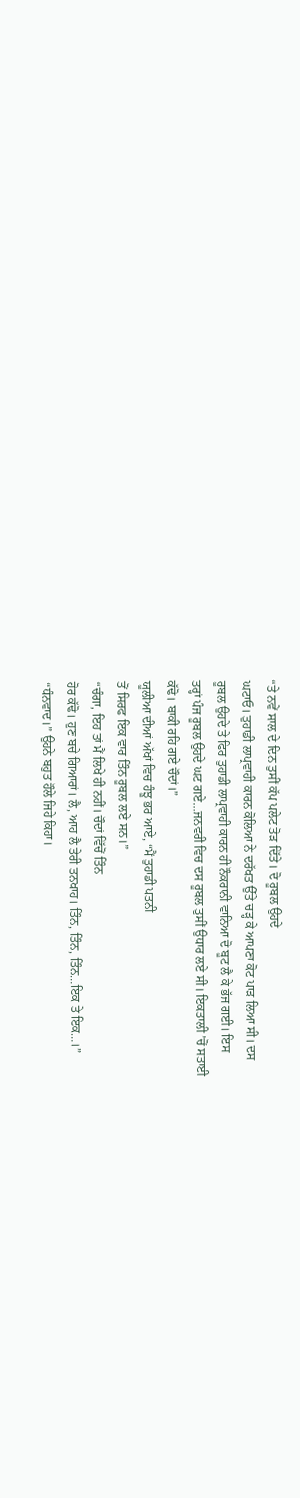“ਤੇ ਨਵੇਂ ਸਾਲ ਦੇ ਦਿਨ ਤੁਸੀਂ ਕੱਪ ਪਲੇਟ ਤੋੜ ਦਿੱਤੇ। ਦੋ ਰੂਬਲ ਉਹਦੇ
ਘਟਾਓ। ਤੁਹਾਡੀ ਲਾਪ੍ਰਵਾਹੀ ਕਾਰਨ ਕੋਲਿਆ ਨੇ ਦਰੱਖਤ ਉੱਤੇ ਚੜ੍ਹ ਕੇ ਆਪਣਾ ਕੋਟ ਪਾੜ ਲਿਆ ਸੀ। ਦਸ
ਰੂਬਲ ਉਹਦੇ ਤੇ ਫਿਰ ਤੁਹਾਡੀ ਲਾਪ੍ਰਵਾਹੀ ਕਾਰਨ ਹੀ ਨੌਕਰਾਨੀ ਵਾਨਿਆ ਦੋ ਬੂਟ ਲੈ ਕੇ ਭੱਜ ਗਈ। ਇਸ
ਤਰ੍ਹਾਂ ਪੰਜ ਰੂਬਲ ਉਹਦੇ ਘਟ ਗਏ…ਜਨਵਰੀ ਵਿਚ ਦਸ ਰੂਬਲ ਤੁਸੀਂ ਉਧਾਰ ਲਏ ਸੀ। ਇਕਤਾਲੀ ’ਚੋਂ ਸਤਾਈ
ਕੱਢੋ। ਬਾਕੀ ਰਹਿ ਗਏ ਚੌਦਾਂ।”
ਯੂਲੀਆ ਦੀਆਂ ਅੱਖਾਂ ਵਿਚ ਹੰਝੂ ਭਰ ਆਏ, “ਮੈਂ ਤੁਹਾਡੀ ਪਤਨੀ
ਤੋਂ ਸਿਰਫ ਇਕ ਵਾਰ ਤਿੰਨ ਰੂਬਲ ਲਏ ਸਨ।”
“ਚੰਗਾ, ਇਹ ਤਾਂ ਮੈਂ ਲਿਖੇ ਹੀ ਨਹੀਂ। ਚੌਦਾਂ ਵਿੱਚੋਂ ਤਿੰਨ
ਹੋਰ ਕੱਢੋ। ਹੁਣ ਬਚੇ ਗਿਆਰਾਂ। ਲੈ, ਆਹ ਲੈ ਤੇਰੀ ਤਨਖਾਹ। ਤਿੰਨ, ਤਿੰਨ, ਤਿੰਨ…ਇਕ ਤੇ ਇਕ…।”
“ਧੰਨਵਾਦ।” ਉਹਨੇ ਬਹੁਤ ਹੌਲੇ ਜਿਹੇ ਕਿਹਾ।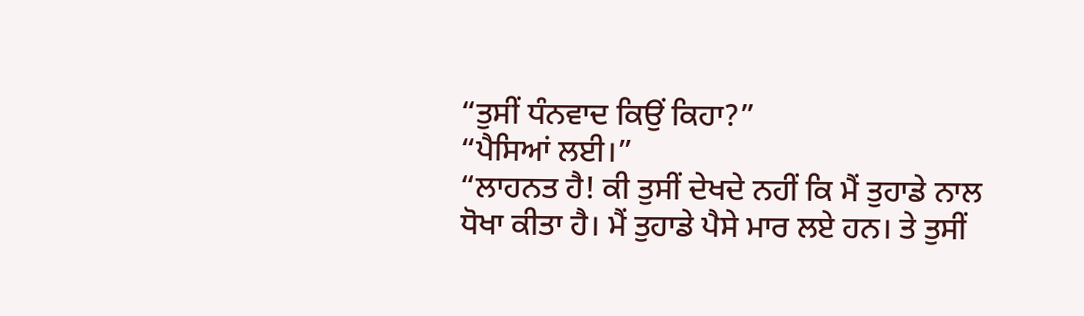“ਤੁਸੀਂ ਧੰਨਵਾਦ ਕਿਉਂ ਕਿਹਾ?”
“ਪੈਸਿਆਂ ਲਈ।”
“ਲਾਹਨਤ ਹੈ! ਕੀ ਤੁਸੀਂ ਦੇਖਦੇ ਨਹੀਂ ਕਿ ਮੈਂ ਤੁਹਾਡੇ ਨਾਲ
ਧੋਖਾ ਕੀਤਾ ਹੈ। ਮੈਂ ਤੁਹਾਡੇ ਪੈਸੇ ਮਾਰ ਲਏ ਹਨ। ਤੇ ਤੁਸੀਂ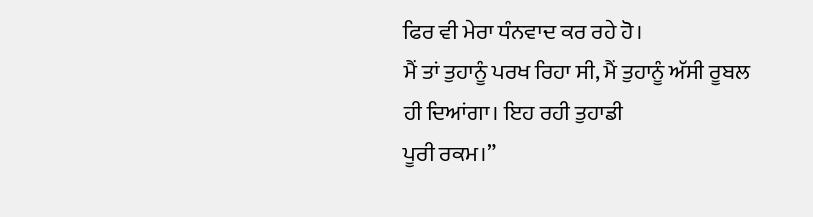ਫਿਰ ਵੀ ਮੇਰਾ ਧੰਨਵਾਦ ਕਰ ਰਹੇ ਹੋ।
ਮੈਂ ਤਾਂ ਤੁਹਾਨੂੰ ਪਰਖ ਰਿਹਾ ਸੀ, ਮੈਂ ਤੁਹਾਨੂੰ ਅੱਸੀ ਰੂਬਲ ਹੀ ਦਿਆਂਗਾ। ਇਹ ਰਹੀ ਤੁਹਾਡੀ
ਪੂਰੀ ਰਕਮ।”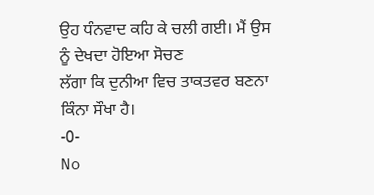ਉਹ ਧੰਨਵਾਦ ਕਹਿ ਕੇ ਚਲੀ ਗਈ। ਮੈਂ ਉਸ ਨੂੰ ਦੇਖਦਾ ਹੋਇਆ ਸੋਚਣ
ਲੱਗਾ ਕਿ ਦੁਨੀਆ ਵਿਚ ਤਾਕਤਵਰ ਬਣਨਾ ਕਿੰਨਾ ਸੌਖਾ ਹੈ।
-0-
No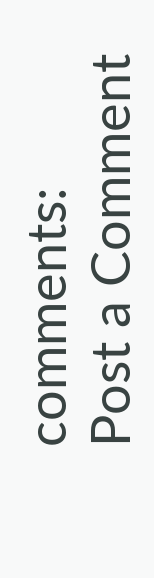comments:
Post a Comment